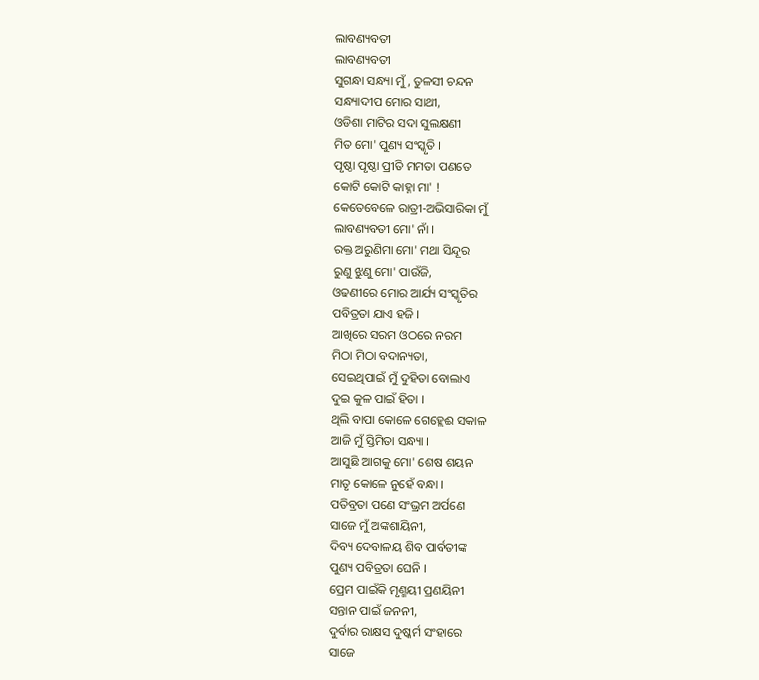ଲାବଣ୍ୟବତୀ
ଲାବଣ୍ୟବତୀ
ସୁଗନ୍ଧା ସନ୍ଧ୍ୟା ମୁଁ, ତୁଳସୀ ଚନ୍ଦନ
ସନ୍ଧ୍ୟାଦୀପ ମୋର ସାଥୀ,
ଓଡିଶା ମାଟିର ସଦା ସୁଲକ୍ଷଣୀ
ମିତ ମୋ' ପୁଣ୍ୟ ସଂସ୍କୃତି ।
ପୃଷ୍ଠା ପୃଷ୍ଠା ପ୍ରୀତି ମମତା ପଣତେ
କୋଟି କୋଟି କାହ୍ନା ମା' !
କେତେବେଳେ ରାତ୍ରୀ-ଅଭିସାରିକା ମୁଁ
ଲାବଣ୍ୟବତୀ ମୋ' ନାଁ ।
ରକ୍ତ ଅରୁଣିମା ମୋ' ମଥା ସିନ୍ଦୂର
ରୁଣୁ ଝୁଣୁ ମୋ' ପାଉଁଜି,
ଓଢଣୀରେ ମୋର ଆର୍ଯ୍ୟ ସଂସ୍କୃତିର
ପବିତ୍ରତା ଯାଏ ହଜି ।
ଆଖିରେ ସରମ ଓଠରେ ନରମ
ମିଠା ମିଠା ବଦାନ୍ୟତା,
ସେଇଥିପାଇଁ ମୁଁ ଦୁହିତା ବୋଲାଏ
ଦୁଇ କୁଳ ପାଇଁ ହିତା ।
ଥିଲି ବାପା କୋଳେ ଗେହ୍ଲେଈ ସକାଳ
ଆଜି ମୁଁ ସ୍ତିମିତା ସନ୍ଧ୍ୟା ।
ଆସୁଛି ଆଗକୁ ମୋ' ଶେଷ ଶୟନ
ମାତୃ କୋଳେ ନୁହେଁ ବନ୍ଧା ।
ପତିବ୍ରତା ପଣେ ସଂଭ୍ରମ ଅର୍ପଣେ
ସାଜେ ମୁଁ ଅଙ୍କଶାୟିନୀ,
ଦିବ୍ୟ ଦେବାଳୟ ଶିବ ପାର୍ବତୀଙ୍କ
ପୁଣ୍ୟ ପବିତ୍ରତା ଘେନି ।
ପ୍ରେମ ପାଇଁକି ମୃଣ୍ମୟୀ ପ୍ରଣୟିନୀ
ସନ୍ତାନ ପାଇଁ ଜନନୀ,
ଦୁର୍ବାର ରାକ୍ଷସ ଦୁଷ୍କର୍ମ ସଂହାରେ
ସାଜେ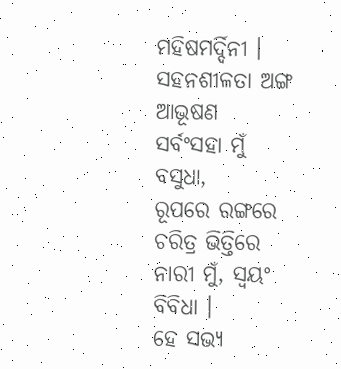ମହିଷମର୍ଦ୍ଦିନୀ ।
ସହନଶୀଳତା ଅଙ୍ଗ ଆଭୂଷଣ
ସର୍ବଂସହା ମୁଁ ବସୁଧା,
ରୂପରେ ରଙ୍ଗରେ ଚରିତ୍ର ଭିତ୍ତିରେ
ନାରୀ ମୁଁ, ସ୍ୱୟଂ ବିବିଧା ।
ହେ ସଭ୍ୟ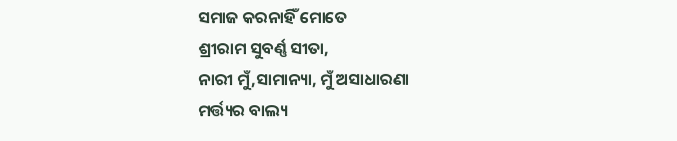ସମାଜ କରନାହିଁ ମୋତେ
ଶ୍ରୀରାମ ସୁବର୍ଣ୍ଣ ସୀତା,
ନାରୀ ମୁଁ,ସାମାନ୍ୟା, ମୁଁ ଅସାଧାରଣା
ମର୍ତ୍ତ୍ୟର ବାଲ୍ୟ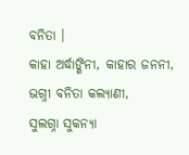ବନିତା ।
କାହା ଅର୍ଦ୍ଧାଙ୍ଗିନୀ, କାହାର ଜନନୀ,
ଭଗ୍ନୀ ବନିତା କଲ୍ୟାଣୀ,
ସୁଲଗ୍ନା ସୁକନ୍ୟା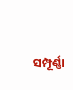ସମ୍ପୂର୍ଣ୍ଣା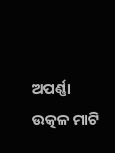ଅପର୍ଣ୍ଣା
ଉତ୍କଳ ମାଟି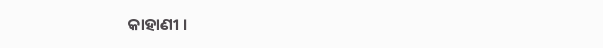କାହାଣୀ ।